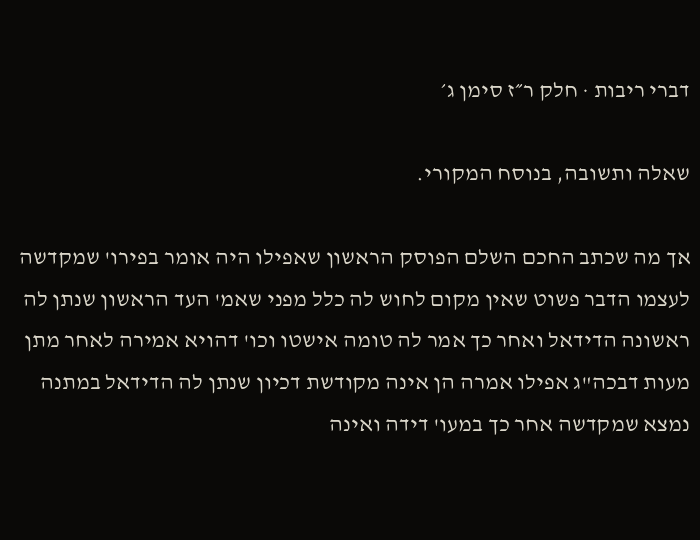דברי ריבות · חלק ר״ז סימן ג׳

שאלה ותשובה, בנוסח המקורי.

אך מה שכתב החכם השלם הפוסק הראשון שאפילו היה אומר בפירו' שמקדשה לעצמו הדבר פשוט שאין מקום לחוש לה כלל מפני שאמ' העד הראשון שנתן לה ראשונה הדידאל ואחר כך אמר לה טומה אישטו וכו' דהויא אמירה לאחר מתן מעות דבכה"ג אפילו אמרה הן אינה מקודשת דכיון שנתן לה הדידאל במתנה נמצא שמקדשה אחר כך במעו' דידה ואינה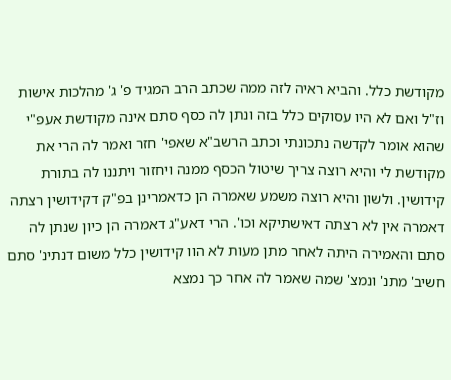מקודשת כלל. והביא ראיה לזה ממה שכתב הרב המגיד פ' ג' מהלכות אישות וז"ל ואם לא היו עסוקים כלל בזה ונתן לה כסף סתם אינה מקודשת אעפ"י שהוא אומר לקדשה נתכונתי וכתב הרשב"א שאפי' חזר ואמר לה הרי את מקודשת לי והיא רוצה צריך שיטול הכסף ממנה ויחזור ויתננו לה בתורת קידושין. ולשון והיא רוצה משמע שאמרה הן כדאמרינן בפ"ק דקידושין רצתה דאמרה אין לא רצתה דאישתיקא וכו'. הרי דאע"ג דאמרה הן כיון שנתן לה סתם והאמירה היתה לאחר מתן מעות לא הוו קידושין כלל משום דנתינ' סתם חשיב' מתנ' ונמצ' שמה שאמר לה אחר כך נמצא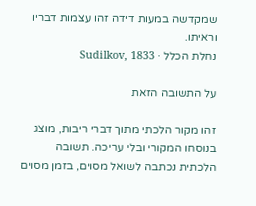שמקדשה במעות דידה זהו עצמות דבריו וראיתו.
נחלת הכלל · Sudilkov, 1833

על התשובה הזאת

זהו מקור הלכתי מתוך דברי ריבות, מוצג בנוסחו המקורי ובלי עריכה. תשובה הלכתית נכתבה לשואל מסוים, בזמן מסוים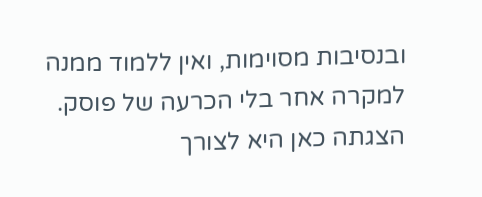ובנסיבות מסוימות, ואין ללמוד ממנה למקרה אחר בלי הכרעה של פוסק. הצגתה כאן היא לצורך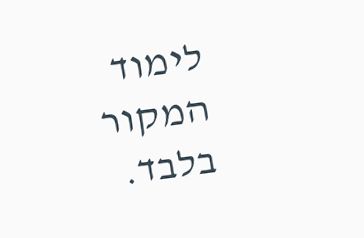לימוד המקור בלבד.